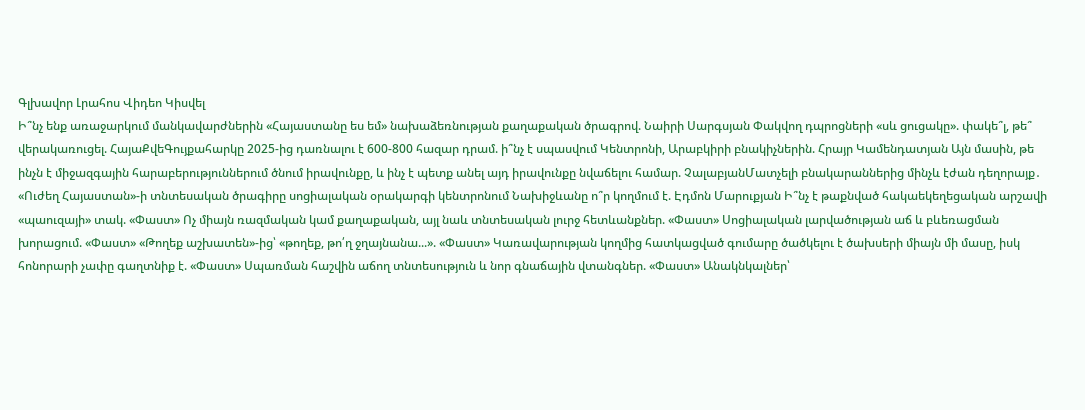Գլխավոր Լրահոս Վիդեո Կիսվել
Ի՞նչ ենք առաջարկում մանկավարժներին «Հայաստանը ես եմ» նախաձեռնության քաղաքական ծրագրով. Նաիրի Սարգսյան Փակվող դպրոցների «սև ցուցակը». փակե՞լ, թե՞ վերակառուցել. ՀայաՔվեԳույքահարկը 2025-ից դառնալու է 600-800 հազար դրամ. ի՞նչ է սպասվում Կենտրոնի, Արաբկիրի բնակիչներին. Հրայր Կամենդատյան Այն մասին, թե ինչն է միջազգային հարաբերություններում ծնում իրավունքը, և ինչ է պետք անել այդ իրավունքը նվաճելու համար. ՉալաբյանՄատչելի բնակարաններից մինչև էժան դեղորայք․ «Ուժեղ Հայաստան»-ի տնտեսական ծրագիրը սոցիալական օրակարգի կենտրոնում Նախիջևանը ո՞ր կողմում է. Էդմոն Մարուքյան Ի՞նչ է թաքնված հակաեկեղեցական արշավի «պաուզայի» տակ. «Փաստ» Ոչ միայն ռազմական կամ քաղաքական, այլ նաև տնտեսական լուրջ հետևանքներ. «Փաստ» Սոցիալական լարվածության աճ և բևեռացման խորացում. «Փաստ» «Թողեք աշխատեն»-ից՝ «թողեք, թո՛ղ ջղայնանա...». «Փաստ» Կառավարության կողմից հատկացված գումարը ծածկելու է ծախսերի միայն մի մասը, իսկ հոնորարի չափը գաղտնիք է. «Փաստ» Սպառման հաշվին աճող տնտեսություն և նոր գնաճային վտանգներ. «Փաստ» Անակնկալներ՝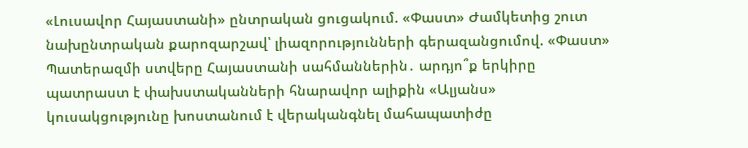«Լուսավոր Հայաստանի» ընտրական ցուցակում. «Փաստ» Ժամկետից շուտ նախընտրական քարոզարշավ՝ լիազորությունների գերազանցումով. «Փաստ» Պատերազմի ստվերը Հայաստանի սահմաններին․ արդյո՞ք երկիրը պատրաստ է փախստականների հնարավոր ալիքին «Ալյանս» կուսակցությունը խոստանում է վերականգնել մահապատիժը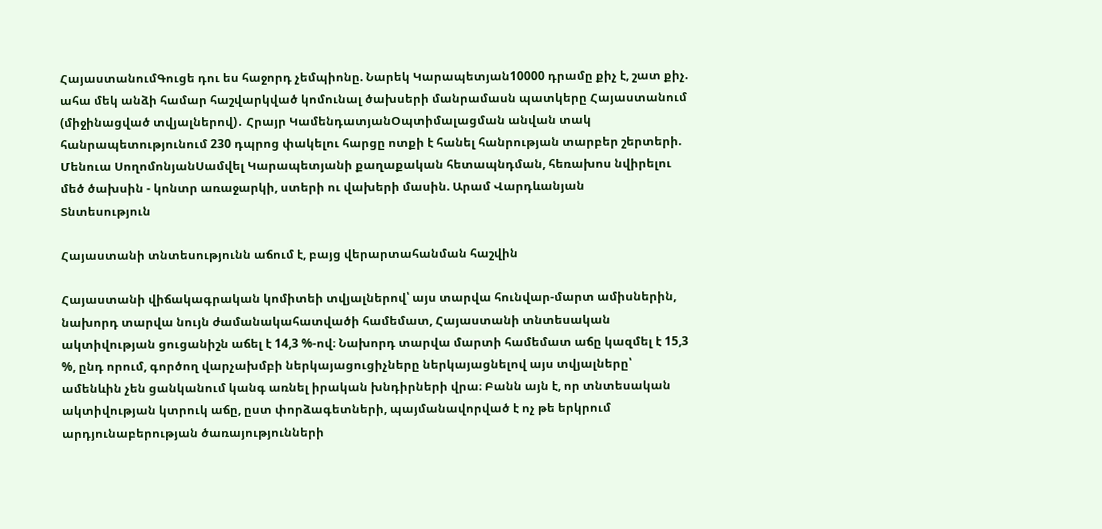ՀայաստանումԳուցե դու ես հաջորդ չեմպիոնը. Նարեկ Կարապետյան10000 դրամը քիչ է, շատ քիչ. ահա մեկ անձի համար հաշվարկված կոմունալ ծախսերի մանրամասն պատկերը Հայաստանում (միջինացված տվյալներով)․ Հրայր ԿամենդատյանՕպտիմալացման անվան տակ հանրապետությունում 230 դպրոց փակելու հարցը ոտքի է հանել հանրության տարբեր շերտերի. Մենուա ՍողոմոնյանՍամվել Կարապետյանի քաղաքական հետապնդման, հեռախոս նվիրելու մեծ ծախսին - կոնտր առաջարկի, ստերի ու վախերի մասին. Արամ Վարդևանյան
Տնտեսություն

Հայաստանի տնտեսությունն աճում է, բայց վերարտահանման հաշվին

Հայաստանի վիճակագրական կոմիտեի տվյալներով՝ այս տարվա հունվար-մարտ ամիսներին, նախորդ տարվա նույն ժամանակահատվածի համեմատ, Հայաստանի տնտեսական ակտիվության ցուցանիշն աճել է 14,3 %-ով։ Նախորդ տարվա մարտի համեմատ աճը կազմել է 15,3 %, ընդ որում, գործող վարչախմբի ներկայացուցիչները ներկայացնելով այս տվյալները՝ ամենևին չեն ցանկանում կանգ առնել իրական խնդիրների վրա։ Բանն այն է, որ տնտեսական ակտիվության կտրուկ աճը, ըստ փորձագետների, պայմանավորված է ոչ թե երկրում արդյունաբերության ծառայությունների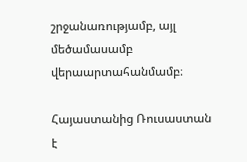շրջանառությամբ, այլ մեծամասամբ վերաարտահանմամբ։

Հայաստանից Ռուսաստան է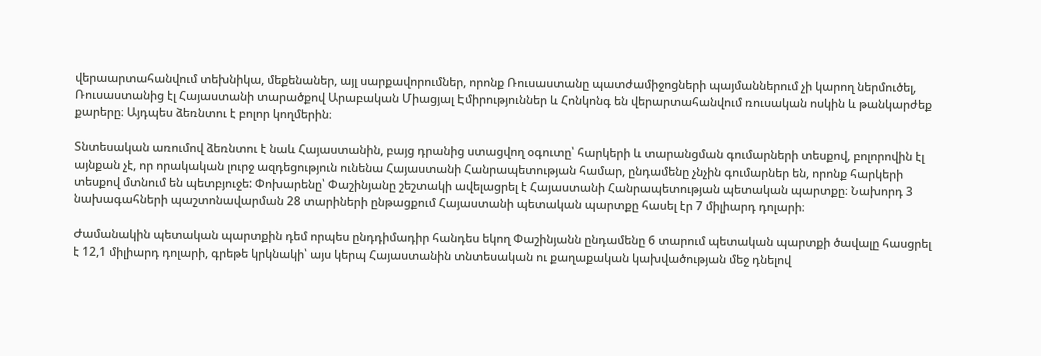վերաարտահանվում տեխնիկա, մեքենաներ, այլ սարքավորումներ, որոնք Ռուսաստանը պատժամիջոցների պայմաններում չի կարող ներմուծել, Ռուսաստանից էլ Հայաստանի տարածքով Արաբական Միացյալ Էմիրություններ և Հոնկոնգ են վերարտահանվում ռուսական ոսկին և թանկարժեք քարերը։ Այդպես ձեռնտու է բոլոր կողմերին։

Տնտեսական առումով ձեռնտու է նաև Հայաստանին, բայց դրանից ստացվող օգուտը՝ հարկերի և տարանցման գումարների տեսքով, բոլորովին էլ այնքան չէ, որ որակական լուրջ ազդեցություն ունենա Հայաստանի Հանրապետության համար, ընդամենը չնչին գումարներ են, որոնք հարկերի տեսքով մտնում են պետբյուջե: Փոխարենը՝ Փաշինյանը շեշտակի ավելացրել է Հայաստանի Հանրապետության պետական պարտքը։ Նախորդ 3 նախագահների պաշտոնավարման 28 տարիների ընթացքում Հայաստանի պետական պարտքը հասել էր 7 միլիարդ դոլարի։

Ժամանակին պետական պարտքին դեմ որպես ընդդիմադիր հանդես եկող Փաշինյանն ընդամենը 6 տարում պետական պարտքի ծավալը հասցրել է 12,1 միլիարդ դոլարի, գրեթե կրկնակի՝ այս կերպ Հայաստանին տնտեսական ու քաղաքական կախվածության մեջ դնելով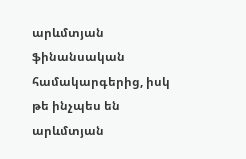արևմտյան ֆինանսական համակարգերից, իսկ թե ինչպես են արևմտյան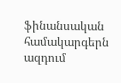ֆինանսական համակարգերն ազդում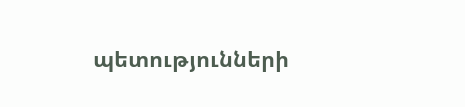պետությունների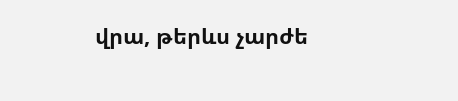վրա, թերևս չարժե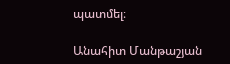պատմել։

Անահիտ Մանթաշյան